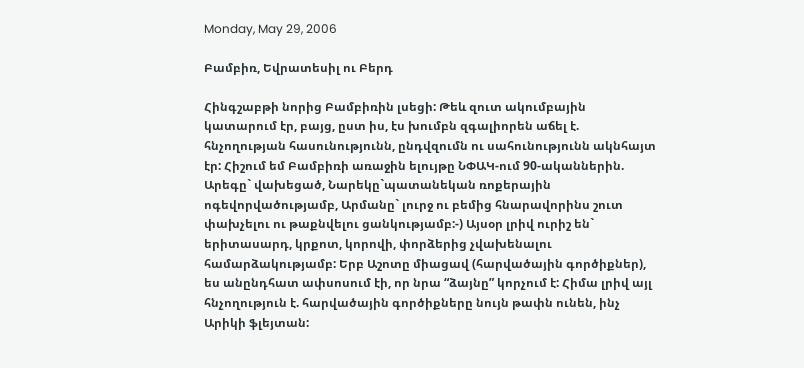Monday, May 29, 2006

Բամբիռ, Եվրատեսիլ ու Բերդ

Հինգշաբթի նորից Բամբիռին լսեցի: Թեև զուտ ակումբային կատարում էր, բայց, ըստ իս, էս խումբն զգալիորեն աճել է. հնչողության հասունությունն, ընդվզումն ու սահունությունն ակնհայտ էր: Հիշում եմ Բամբիռի առաջին ելույթը ՆՓԱԿ-ում 90-ականներին. Արեգը` վախեցած, Նարեկը`պատանեկան ռոքերային ոգեվորվածությամբ, Արմանը` լուրջ ու բեմից հնարավորինս շուտ փախչելու ու թաքնվելու ցանկությամբ:-) Այսօր լրիվ ուրիշ են` երիտասարդ, կրքոտ, կորովի, փորձերից չվախենալու համարձակությամբ: Երբ Աշոտը միացավ (հարվածային գործիքներ), ես անընդհատ ափսոսում էի, որ նրա “ձայնը” կորչում է: Հիմա լրիվ այլ հնչողություն է. հարվածային գործիքները նույն թափն ունեն, ինչ Արիկի ֆլեյտան: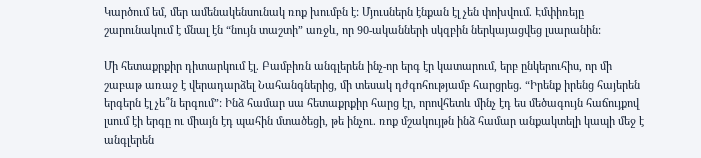Կարծում եմ, մեր ամենակենսունակ ռոք խումբն է: Մյուսներն էնքան էլ չեն փոխվում. Էմփիռեյը շարունակում է մնալ էն “նույն տաշտի” առջև, որ 90-ականների սկզբին ներկայացվեց լսարանին:

Մի հետաքրքիր դիտարկում էլ. Բամբիռն անգլերեն ինչ-որ երգ էր կատարում, երբ ընկերուհիս, որ մի շաբաթ առաջ է վերադարձել Նահանգներից, մի տեսակ դժգոհությամբ հարցրեց. “Իրենք իրենց հայերեն երգերն էլ չե՞ն երգում”: Ինձ համար սա հետաքրքիր հարց էր, որովհետև մինչ էդ ես մեծագույն հաճույքով լսում էի երգը ու միայն էդ պահին մտածեցի, թե ինչու. ռոք մշակույթն ինձ համար անքակտելի կապի մեջ է անգլերեն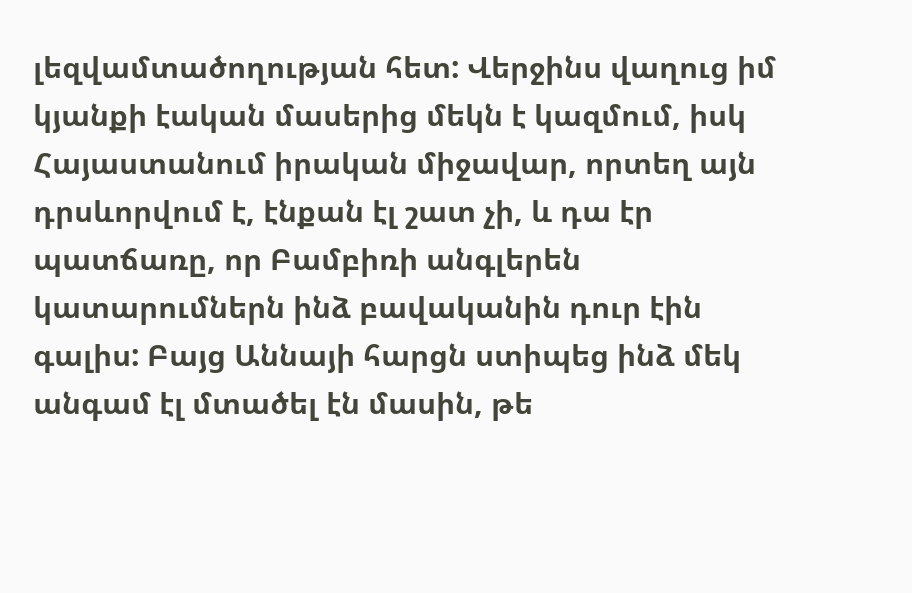լեզվամտածողության հետ: Վերջինս վաղուց իմ կյանքի էական մասերից մեկն է կազմում, իսկ Հայաստանում իրական միջավար, որտեղ այն դրսևորվում է, էնքան էլ շատ չի, և դա էր պատճառը, որ Բամբիռի անգլերեն կատարումներն ինձ բավականին դուր էին գալիս: Բայց Աննայի հարցն ստիպեց ինձ մեկ անգամ էլ մտածել էն մասին, թե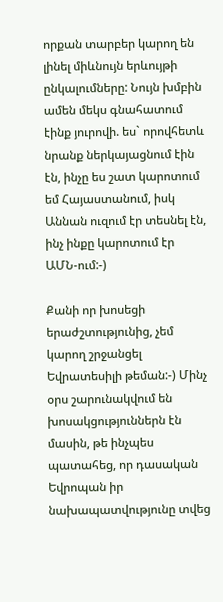որքան տարբեր կարող են լինել միևնույն երևույթի ընկալումները: Նույն խմբին ամեն մեկս գնահատում էինք յուրովի. ես` որովհետև նրանք ներկայացնում էին էն, ինչը ես շատ կարոտում եմ Հայաստանում, իսկ Աննան ուզում էր տեսնել էն, ինչ ինքը կարոտում էր ԱՄՆ-ում:-)

Քանի որ խոսեցի երաժշտությունից, չեմ կարող շրջանցել Եվրատեսիլի թեման:-) Մինչ օրս շարունակվում են խոսակցություններն էն մասին, թե ինչպես պատահեց, որ դասական Եվրոպան իր նախապատվությունը տվեց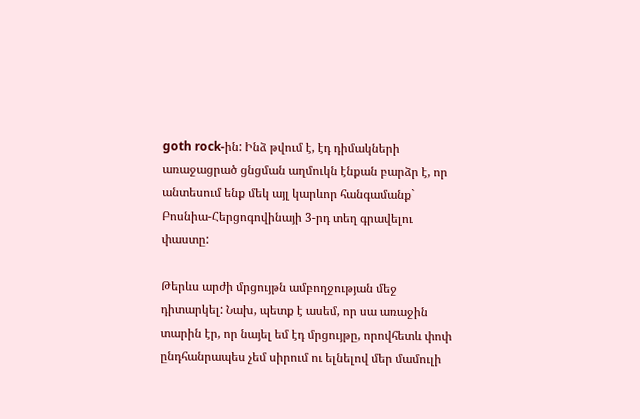goth rock-ին: Ինձ թվում է, էդ դիմակների առաջացրած ցնցման աղմուկն էնքան բարձր է, որ անտեսում ենք մեկ այլ կարևոր հանգամանք` Բոսնիա-Հերցոգովինայի 3-րդ տեղ գրավելու փաստը:

Թերևս արժի մրցույթն ամբողջության մեջ դիտարկել: Նախ, պետք է ասեմ, որ սա առաջին տարին էր, որ նայել եմ էդ մրցույթը, որովհետև փոփ ընդհանրապես չեմ սիրում ու ելնելով մեր մամուլի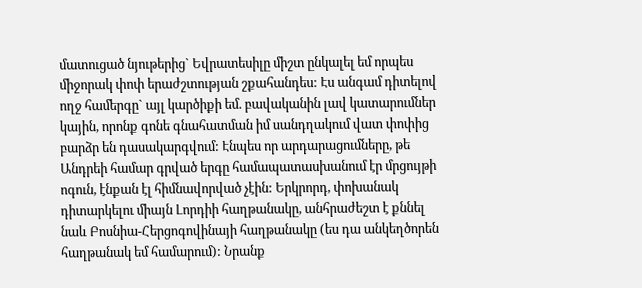մատուցած նյութերից` Եվրատեսիլը միշտ ընկալել եմ որպես միջորակ փոփ երաժշտության շքահանդես: Էս անգամ դիտելով ողջ համերգը` այլ կարծիքի եմ. բավականին լավ կատարումներ կային, որոնք գոնե գնահատման իմ սանդղակում վատ փոփից բարձր են դասակարգվում: Էնպես որ արդարացումները, թե Անդրեի համար գրված երգը համապատասխանում էր մրցույթի ոգուն, էնքան էլ հիմնավորված չէին: Երկրորդ, փոխանակ դիտարկելու միայն Լորդիի հաղթանակը, անհրաժեշտ է քննել նաև Բոսնիա-Հերցոգովինայի հաղթանակը (ես դա անկեղծորեն հաղթանակ եմ համարում): Նրանք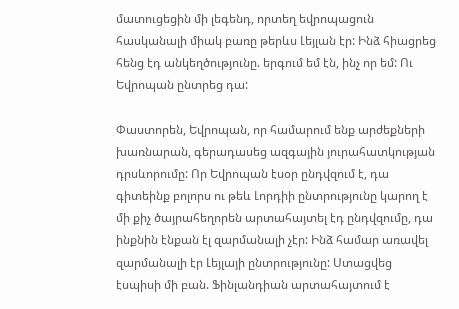մատուցեցին մի լեգենդ, որտեղ եվրոպացուն հասկանալի միակ բառը թերևս Լեյլան էր: Ինձ հիացրեց հենց էդ անկեղծությունը. երգում եմ էն, ինչ որ եմ: Ու Եվրոպան ընտրեց դա:

Փաստորեն, Եվրոպան, որ համարում ենք արժեքների խառնարան, գերադասեց ազգային յուրահատկության դրսևորումը: Որ Եվրոպան էսօր ընդվզում է, դա գիտեինք բոլորս ու թեև Լորդիի ընտրությունը կարող է մի քիչ ծայրահեղորեն արտահայտել էդ ընդվզումը, դա ինքնին էնքան էլ զարմանալի չէր: Ինձ համար առավել զարմանալի էր Լեյլայի ընտրությունը: Ստացվեց էսպիսի մի բան. Ֆինլանդիան արտահայտում է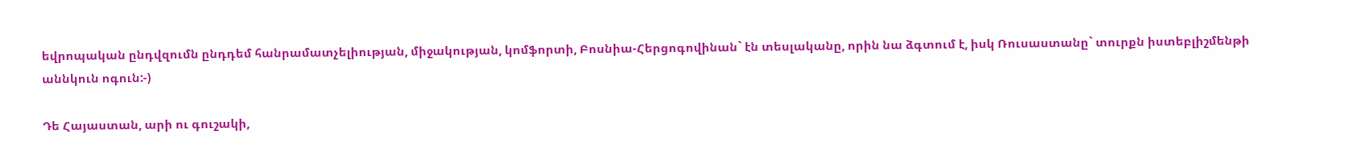եվրոպական ընդվզումն ընդդեմ հանրամատչելիության, միջակության, կոմֆորտի, Բոսնիա-Հերցոգովինան` էն տեսլականը, որին նա ձգտում է, իսկ Ռուսաստանը` տուրքն իստեբլիշմենթի աննկուն ոգուն:-)

Դե Հայաստան, արի ու գուշակի,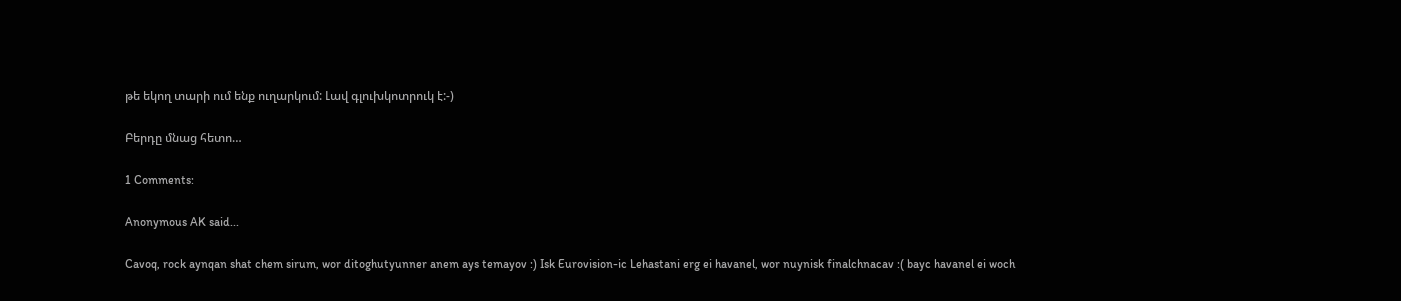թե եկող տարի ում ենք ուղարկում: Լավ գլուխկոտրուկ է:-)

Բերդը մնաց հետո…

1 Comments:

Anonymous AK said...

Cavoq, rock aynqan shat chem sirum, wor ditoghutyunner anem ays temayov :) Isk Eurovision-ic Lehastani erg ei havanel, wor nuynisk finalchnacav :( bayc havanel ei woch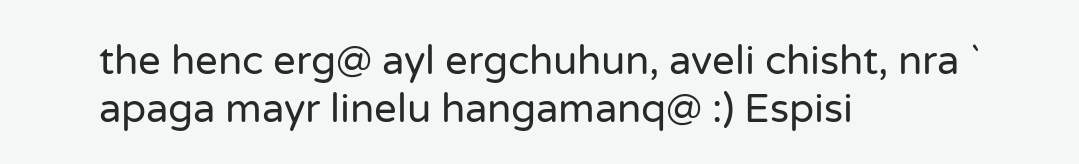the henc erg@ ayl ergchuhun, aveli chisht, nra ` apaga mayr linelu hangamanq@ :) Espisi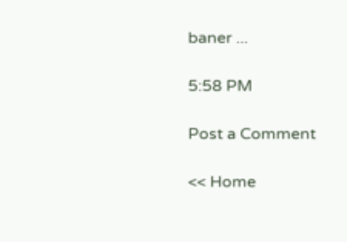baner ...

5:58 PM

Post a Comment

<< Home